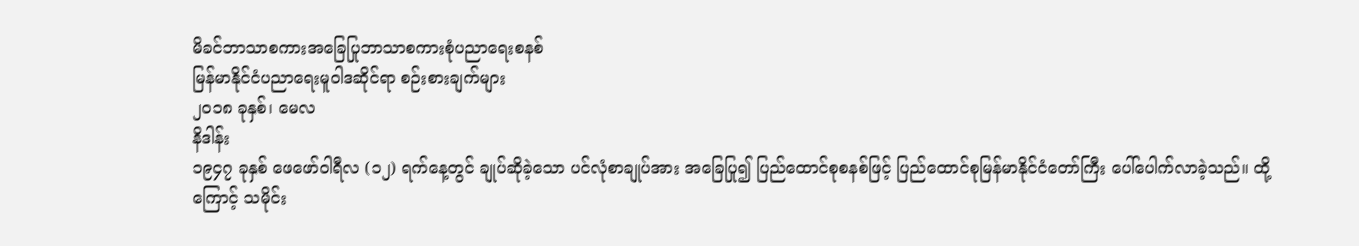မိခင်ဘာသာစကားအခြေပြုဘာသာစကားစုံပညာရေးစနစ်
မြန်မာနိုင်ငံပညာရေးမူဝါဒဆိုင်ရာ စဉ်းစားချက်များ
၂၀၁၈ ခုနှစ်၊ မေလ
နိဒါန်း
၁၉၄၇ ခုနှစ် ဖေဖော်ဝါရီလ (၁၂) ရက်နေ့တွင် ချုပ်ဆိုခဲ့သော ပင်လုံစာချုပ်အား အခြေပြု၍ ပြည်ထောင်စုစနစ်ဖြင့် ပြည်ထောင်စုမြန်မာနိုင်ငံတော်ကြီး ပေါ်ပေါက်လာခဲ့သည်။ ထို့ကြောင့် သမိုင်း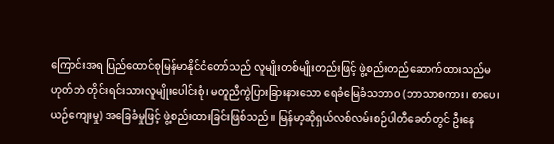ကြောင်းအရ ပြည်ထောင်စုမြန်မာနိုင်ငံတော်သည် လူမျိုးတစ်မျိုးတည်းဖြင့် ဖွဲ့စည်းတည်ဆောက်ထားသည်မဟုတ်ဘဲ တိုင်းရင်းသားလူမျိုးပေါင်းစုံ၊ မတူညီကွဲပြားခြားနားသော ရေခံမြေခံသဘာဝ (ဘာသာစကား၊ စာပေ၊ ယဉ်ကျေးမှု) အခြေခံမှုဖြင့် ဖွဲ့စည်းထားခြင်းဖြစ်သည်။ မြန်မာ့ဆိုရှယ်လစ်လမ်းစဉ်ပါတီခေတ်တွင် ဦးနေ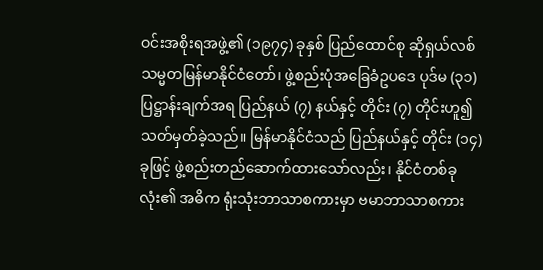ဝင်းအစိုးရအဖွဲ့၏ (၁၉၇၄) ခုနှစ် ပြည်ထောင်စု ဆိုရှယ်လစ်သမ္မတမြန်မာနိုင်ငံတော်၊ ဖွဲ့စည်းပုံအခြေခံဥပဒေ ပုဒ်မ (၃၁) ပြဋ္ဌာန်းချက်အရ ပြည်နယ် (၇) နယ်နှင့် တိုင်း (၇) တိုင်းဟူ၍ သတ်မှတ်ခဲ့သည်။ မြန်မာနိုင်ငံသည် ပြည်နယ်နှင့် တိုင်း (၁၄) ခုဖြင့် ဖွဲ့စည်းတည်ဆောက်ထားသော်လည်း၊ နိုင်ငံတစ်ခုလုံး၏ အဓိက ရုံးသုံးဘာသာစကားမှာ ဗမာဘာသာစကား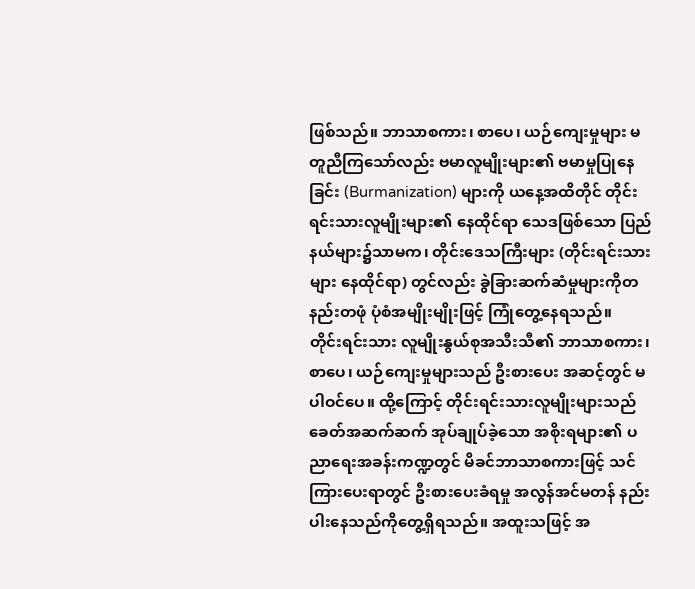ဖြစ်သည်။ ဘာသာစကား၊ စာပေ၊ ယဉ်ကျေးမှုများ မတူညီကြသော်လည်း ဗမာလူမျိုးများ၏ ဗမာမှုပြုနေခြင်း (Burmanization) များကို ယနေ့အထိတိုင် တိုင်းရင်းသားလူမျိုးများ၏ နေထိုင်ရာ သေဒဖြစ်သော ပြည်နယ်များ၌သာမက၊ တိုင်းဒေသကြီးများ (တိုင်းရင်းသားများ နေထိုင်ရာ) တွင်လည်း ခွဲခြားဆက်ဆံမှုများကိုတနည်းတဖုံ ပုံစံအမျိုးမျိုးဖြင့် ကြုံတွေ့နေရသည်။
တိုင်းရင်းသား လူမျိုးနွယ်စုအသီးသီ၏ ဘာသာစကား၊ စာပေ၊ ယဉ်ကျေးမှုများသည် ဦးစားပေး အဆင့်တွင် မပါဝင်ပေ။ ထို့ကြောင့် တိုင်းရင်းသားလူမျိုးများသည် ခေတ်အဆက်ဆက် အုပ်ချုပ်ခဲ့သော အစိုးရများ၏ ပညာရေးအခန်းကဏ္ဍတွင် မိခင်ဘာသာစကားဖြင့် သင်ကြားပေးရာတွင် ဦးစားပေးခံရမှု အလွန်အင်မတန် နည်းပါးနေသည်ကိုတွေ့ရှိရသည်။ အထူးသဖြင့် အ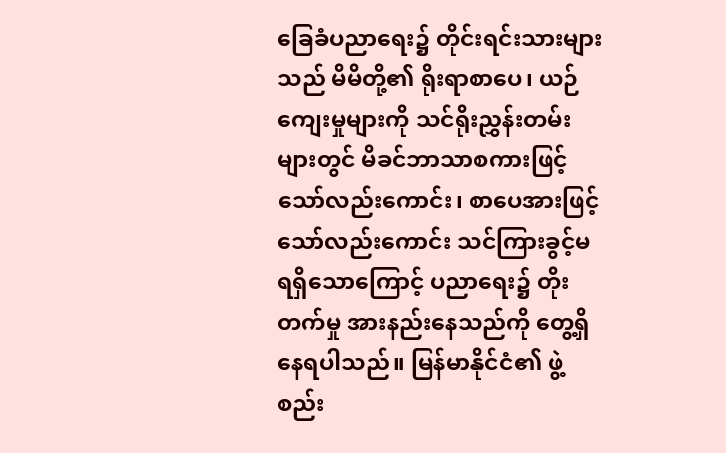ခြေခံပညာရေး၌ တိုင်းရင်းသားများသည် မိမိတို့၏ ရိုးရာစာပေ၊ ယဉ်ကျေးမှုများကို သင်ရိုးညွှန်းတမ်းများတွင် မိခင်ဘာသာစကားဖြင့်သော်လည်းကောင်း၊ စာပေအားဖြင့်သော်လည်းကောင်း သင်ကြားခွင့်မရရှိသောကြောင့် ပညာရေး၌ တိုးတက်မှု အားနည်းနေသည်ကို တွေ့ရှိနေရပါသည်။ မြန်မာနိုင်ငံ၏ ဖွဲ့စည်း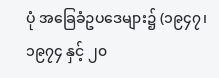ပုံ အခြေခံဥပဒေများ၌ (၁၉၄၇၊ ၁၉၇၄ နှင့် ၂၀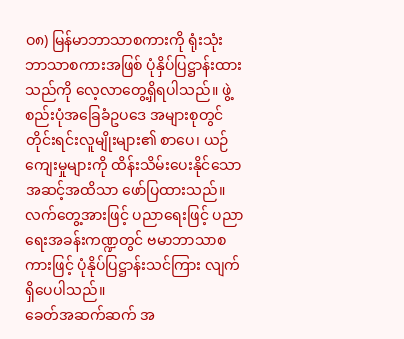ဝ၈) မြန်မာဘာသာစကားကို ရုံးသုံးဘာသာစကားအဖြစ် ပုံနှိပ်ပြဋ္ဌာန်းထားသည်ကို လေ့လာတွေ့ရှိရပါသည်။ ဖွဲ့စည်းပုံအခြေခံဥပဒေ အများစုတွင် တိုင်းရင်းလူမျိုးများ၏ စာပေ၊ ယဉ်ကျေးမှုများကို ထိန်းသိမ်းပေးနိုင်သောအဆင့်အထိသာ ဖော်ပြထားသည်။ လက်တွေ့အားဖြင့် ပညာရေးဖြင့် ပညာရေးအခန်းကဏ္ဍတွင် ဗမာဘာသာစကားဖြင့် ပုံနိုပ်ပြဋ္ဌာန်းသင်ကြား လျက်ရှိပေပါသည်။
ခေတ်အဆက်ဆက် အ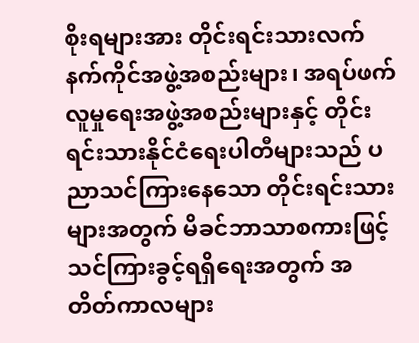စိုးရများအား တိုင်းရင်းသားလက်နက်ကိုင်အဖွဲ့အစည်းများ၊ အရပ်ဖက်လူမှုရေးအဖွဲ့အစည်းများနှင့် တိုင်းရင်းသားနိုင်ငံရေးပါတီများသည် ပညာသင်ကြားနေသော တိုင်းရင်းသားများအတွက် မိခင်ဘာသာစကားဖြင့် သင်ကြားခွင့်ရရှိရေးအတွက် အတိတ်ကာလများ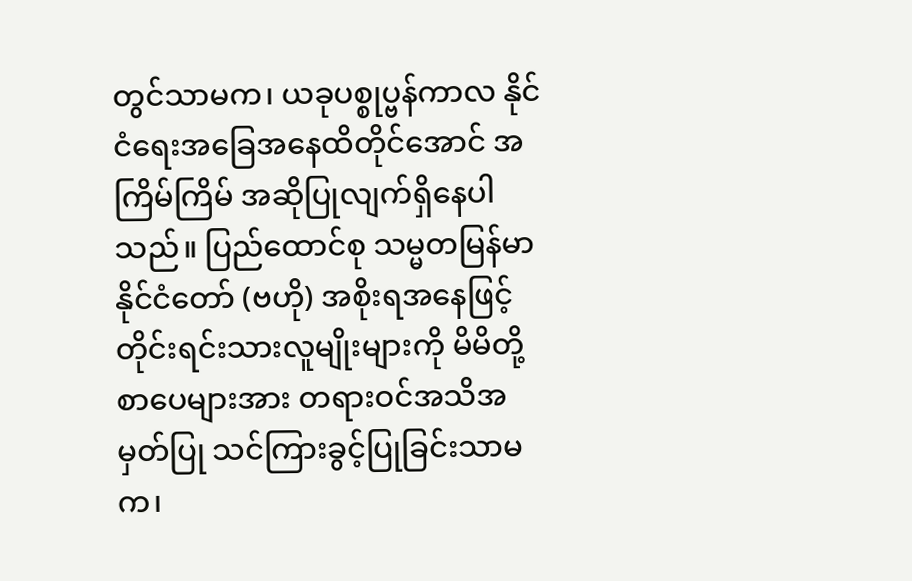တွင်သာမက၊ ယခုပစ္စုပ္ဗန်ကာလ နိုင်ငံရေးအခြေအနေထိတိုင်အောင် အကြိမ်ကြိမ် အဆိုပြုလျက်ရှိနေပါသည်။ ပြည်ထောင်စု သမ္မတမြန်မာနိုင်ငံတော် (ဗဟို) အစိုးရအနေဖြင့် တိုင်းရင်းသားလူမျိုးများကို မိမိတို့ စာပေများအား တရားဝင်အသိအမှတ်ပြု သင်ကြားခွင့်ပြုခြင်းသာမက၊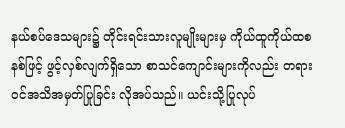နယ်စပ်ဒေသများ၌ တိုင်းရင်းသားလူမျိုးများမှ ကိုယ်ထူကိုယ်ထစနစ်ဖြင့် ဖွင့်လှစ်လျက်ရှိသော စာသင်ကျောင်းများကိုလည်း တရားဝင်အသိအမှတ်ပြုခြင်း လိုအပ်သည်။ ယင်းသို့ပြုလုပ်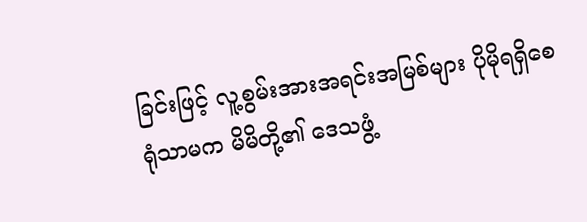ခြင်းဖြင့် လူ့စွမ်းအားအရင်းအမြစ်များ ပိုမိုရရှိစေရုံသာမက မိမိတို့၏ ဒေသဖွံ့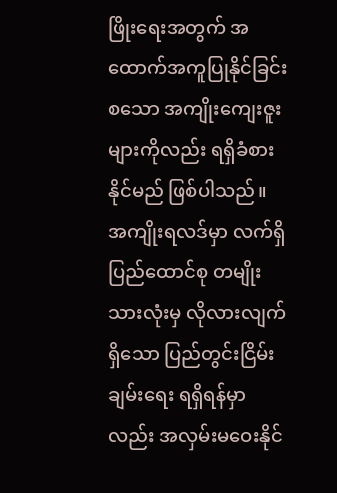ဖြိုးရေးအတွက် အထောက်အကူပြုနိုင်ခြင်းစသော အကျိုးကျေးဇူးများကိုလည်း ရရှိခံစားနိုင်မည် ဖြစ်ပါသည်။ အကျိုးရလဒ်မှာ လက်ရှိပြည်ထောင်စု တမျိုးသားလုံးမှ လိုလားလျက်ရှိသော ပြည်တွင်းငြိမ်းချမ်းရေး ရရှိရန်မှာလည်း အလှမ်းမဝေးနိုင်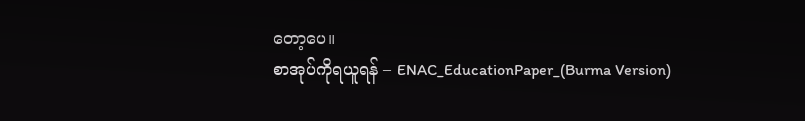တော့ပေ။
စာအုပ်ကိုရယူရန် – ENAC_EducationPaper_(Burma Version)